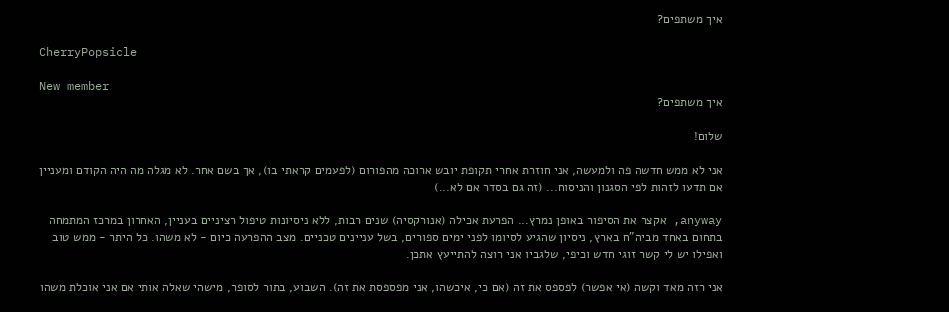איך משתפים?

CherryPopsicle

New member
איך משתפים?

שלום!

אני לא ממש חדשה פה ולמעשה, אני חוזרת אחרי תקופת יובש ארוכה מהפורום (לפעמים קראתי בו), אך בשם אחר. לא מגלה מה היה הקודם ומעניין אם תדעו לזהות לפי הסגנון והניסוח... (זה גם בסדר אם לא...)

anyway, אקצר את הסיפור באופן נמרץ... הפרעת אכילה (אנורקסיה) שנים רבות, ללא ניסיונות טיפול רציניים בעניין, האחרון במרכז המתמחה בתחום באחד מביה"ח בארץ, ניסיון שהגיע לסיומו לפני ימים ספורים, בשל עניינים טכניים. מצב ההפרעה כיום - לא משהו. כל היתר - ממש טוב ואפילו יש לי קשר זוגי חדש וכיפי, שלגביו אני רוצה להתייעץ אתכן.

אני רזה מאד וקשה (אי אפשר) לפספס את זה (אם כי, איכשהו, אני מפספסת את זה). השבוע, בתור לסופר, מישהי שאלה אותי אם אני אוכלת משהו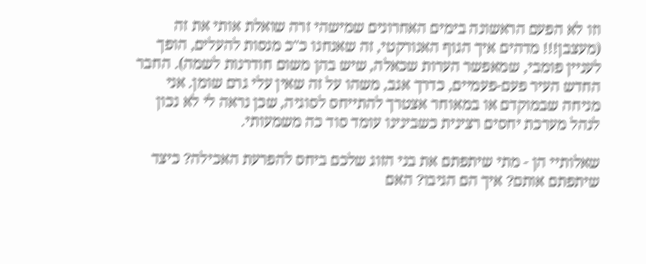וזו לא הפעם הראשונה בימים האחרונים שמישהי זרה שואלת אותי את זה (מעצבן!!! מדהים איך הגוף האנורקטי, זה שאנחנו כ"כ מנסות להעלים, הופך לעניין פומבי, שמאפשר הערות שכאלה, שיש בהן משום חודרנות לשמה). החבר החדש העיר פעם-פעמיים, כדרך אגב, משהו על זה שאין עלי גרם שומן. אני מניחה שבמוקדם או במאוחר אצטרך להתייחס לסוגיה, שכן נראה לי לא נכון לנהל מערכת יחסים רצינית כשבינינו עומד סוד כה משמעותי.

שאלותיי הן - מתי שיתפתם את בני הזוג שלכם ביחס להפרעת האכילה? כיצד שיתפתם אותם? איך הם הגיבו? האם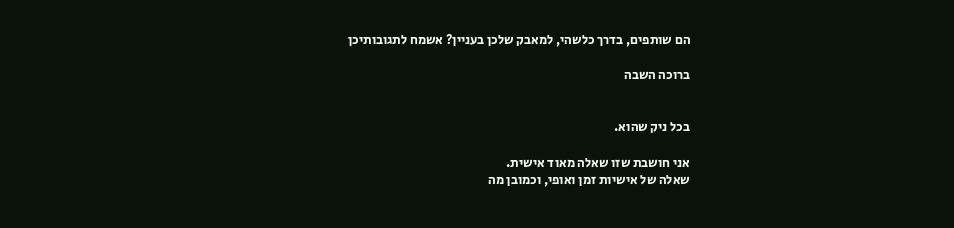הם שותפים, בדרך כלשהי, למאבק שלכן בעניין? אשמח לתגובותיכן

ברוכה השבה


בכל ניק שהוא.

אני חושבת שזו שאלה מאוד אישית.
שאלה של אישיות זמן ואופי, וכמובן מה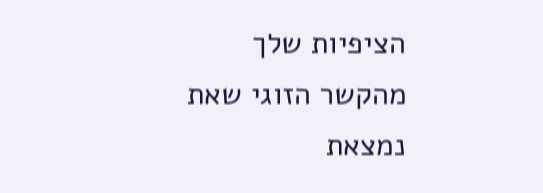הציפיות שלך מהקשר הזוגי שאת נמצאת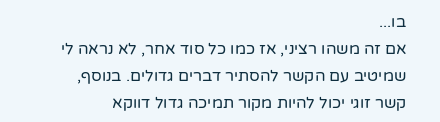בו...
אם זה משהו רציני, אז כמו כל סוד אחר, לא נראה לי שמיטיב עם הקשר להסתיר דברים גדולים. בנוסף, קשר זוגי יכול להיות מקור תמיכה גדול דווקא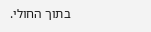בתוך החולי.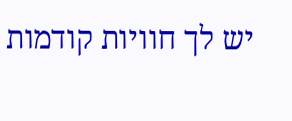יש לך חוויות קודמות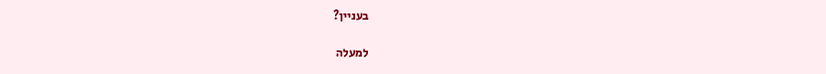בעניין?

למעלה